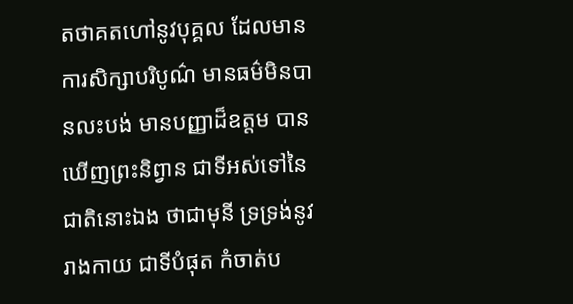តថាគតហៅនូវបុគ្គល ដែលមានការសិក្សាបរិបូណ៌ មានធម៌មិនបានលះបង់ មានបញ្ញាដ៏ឧត្តម បានឃើញព្រះនិព្វាន ជាទីអស់ទៅនៃជាតិនោះឯង ថាជាមុនី ទ្រទ្រង់នូវរាងកាយ ជាទីបំផុត កំចាត់ប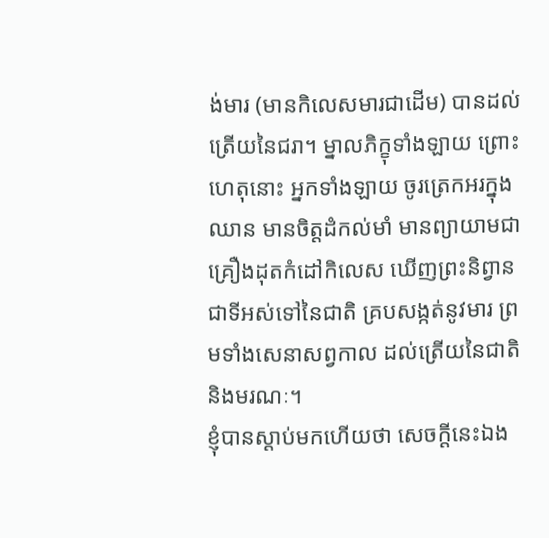ង់មារ (មានកិលេសមារជាដើម) បានដល់ត្រើយនៃជរា។ ម្នាលភិក្ខុទាំងឡាយ ព្រោះហេតុនោះ អ្នកទាំងឡាយ ចូរត្រេកអរក្នុងឈាន មានចិត្តដំកល់មាំ មានព្យាយាមជាគ្រឿងដុតកំដៅកិលេស ឃើញព្រះនិព្វានជាទីអស់ទៅនៃជាតិ គ្របសង្កត់នូវមារ ព្រមទាំងសេនាសព្វកាល ដល់ត្រើយនៃជាតិ និងមរណៈ។
ខ្ញុំបានស្ដាប់មកហើយថា សេចក្ដីនេះឯង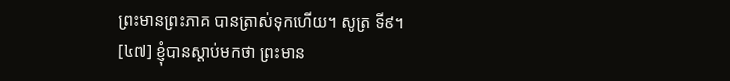ព្រះមានព្រះភាគ បានត្រាស់ទុកហើយ។ សូត្រ ទី៩។
[៤៧] ខ្ញុំបានស្ដាប់មកថា ព្រះមាន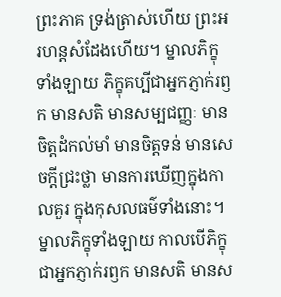ព្រះភាគ ទ្រង់ត្រាស់ហើយ ព្រះអរហន្តសំដែងហើយ។ ម្នាលភិក្ខុទាំងឡាយ ភិក្ខុគប្បីជាអ្នកភ្ញាក់រឭក មានសតិ មានសម្បជញ្ញៈ មានចិត្តដំកល់មាំ មានចិត្តទន់ មានសេចក្ដីជ្រះថ្លា មានការឃើញក្នុងកាលគួរ ក្នុងកុសលធម៌ទាំងនោះ។ ម្នាលភិក្ខុទាំងឡាយ កាលបើភិក្ខុជាអ្នកភ្ញាក់រឭក មានសតិ មានស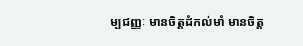ម្បជញ្ញៈ មានចិត្តដំកល់មាំ មានចិត្ត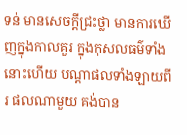ទន់ មានសេចក្ដីជ្រះថ្លា មានការឃើញក្នុងកាលគួរ ក្នុងកុសលធម៌ទាំងនោះហើយ បណ្ដាផលទាំងឡាយពីរ ផលណាមួយ គង់បាន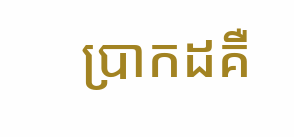ប្រាកដគឺ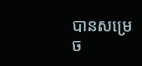បានសម្រេច